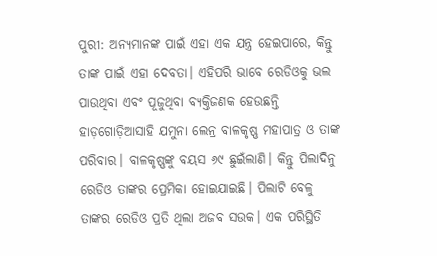ପୁରୀ: ଅନ୍ୟମାନଙ୍କ ପାଇଁ ଏହା ଏକ ଯନ୍ତ୍ର ହେଇପାରେ, କିନ୍ତୁ ତାଙ୍କ ପାଇଁ ଏହା ଦେବତା। ଏହିପରି ଭାବେ ରେଡିଓକୁ ଭଲ ପାଉଥିବା ଏବଂ ପୂଜୁଥିବା ବ୍ୟକ୍ତିଜଣକ ହେଉଛନ୍ତି ହାଡ଼ଗୋଡ଼ିଆସାହି ଯମୁନା ଲେନ୍ର ବାଳକୃଷ୍ଣ ମହାପାତ୍ର ଓ ତାଙ୍କ ପରିବାର। ବାଳକୃଷ୍ଣଙ୍କୁ ବୟସ ୬୯ ଛୁଇଁଲାଣି। କିନ୍ତୁ ପିଲାଦିନୁ ରେଡିଓ ତାଙ୍କର ପ୍ରେମିକା ହୋଇଯାଇଛି। ପିଲାଟି ବେଳୁ ତାଙ୍କର ରେଡିଓ ପ୍ରତି ଥିଲା ଅଜବ ସଉକ। ଏକ ପରିସ୍ଥିତି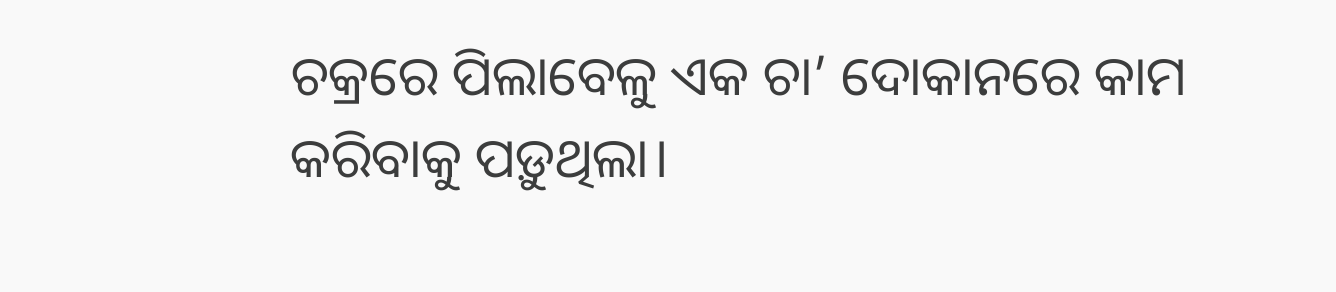ଚକ୍ରରେ ପିଲାବେଳୁ ଏକ ଚା’ ଦୋକାନରେ କାମ କରିବାକୁ ପଡ଼ୁଥିଲା।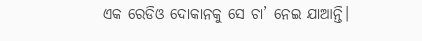ଏକ ରେଡିଓ ଦୋକାନକୁ ସେ ଚା’ ନେଇ ଯାଆନ୍ତି।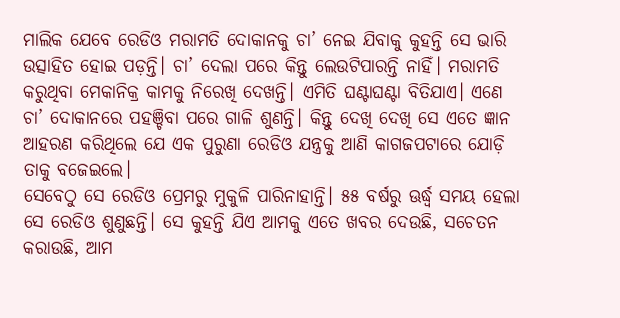ମାଲିକ ଯେବେ ରେଡିଓ ମରାମତି ଦୋକାନକୁ ଚା’ ନେଇ ଯିବାକୁ କୁହନ୍ତି ସେ ଭାରି ଉତ୍ସାହିତ ହୋଇ ପଡ଼ନ୍ତି। ଚା’ ଦେଲା ପରେ କିନ୍ତୁ ଲେଉଟିପାରନ୍ତି ନାହିଁ। ମରାମତି କରୁଥିବା ମେକାନିକ୍ର କାମକୁ ନିରେଖି ଦେଖନ୍ତି। ଏମିତି ଘଣ୍ଟାଘଣ୍ଟା ବିତିଯାଏ। ଏଣେ ଚା’ ଦୋକାନରେ ପହଞ୍ଚିବା ପରେ ଗାଳି ଶୁଣନ୍ତି। କିନ୍ତୁ ଦେଖି ଦେଖି ସେ ଏତେ ଜ୍ଞାନ ଆହରଣ କରିଥିଲେ ଯେ ଏକ ପୁରୁଣା ରେଡିଓ ଯନ୍ତ୍ରକୁ ଆଣି କାଗଜପଟାରେ ଯୋଡ଼ି ତାକୁ ବଜେଇଲେ।
ସେବେଠୁ ସେ ରେଡିଓ ପ୍ରେମରୁ ମୁକୁଳି ପାରିନାହାନ୍ତି। ୫୫ ବର୍ଷରୁ ଊର୍ଦ୍ଧ୍ବ ସମୟ ହେଲା ସେ ରେଡିଓ ଶୁଣୁଛନ୍ତି। ସେ କୁହନ୍ତି ଯିଏ ଆମକୁ ଏତେ ଖବର ଦେଉଛି, ସଚେତନ କରାଉଛି, ଆମ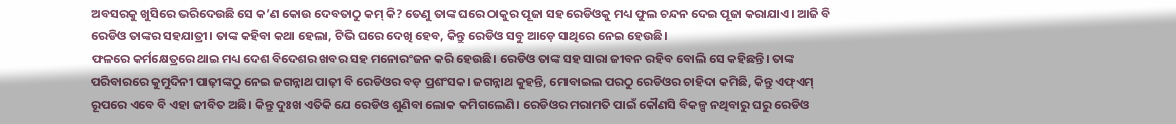ଅବସରକୁ ଖୁସିରେ ଭରିଦେଉଛି ସେ କ’ଣ କୋଉ ଦେବତାଠୁ କମ୍ କି? ତେଣୁ ତାଙ୍କ ଘରେ ଠାକୁର ପୂଜା ସହ ରେଡିଓକୁ ମଧ୍ୟ ଫୁଲ ଚନ୍ଦନ ଦେଇ ପୂଜା କରାଯାଏ। ଆଜି ବି ରେଡିଓ ତାଙ୍କର ସହଯାତ୍ରୀ। ତାଙ୍କ କହିବା କଥା ହେଲା, ଟିଭି ଘରେ ଦେଖି ହେବ, କିନ୍ତୁ ରେଡିଓ ସବୁ ଆଡ଼େ ସାଥିରେ ନେଇ ହେଉଛି।
ଫଳରେ କର୍ମକ୍ଷେତ୍ରରେ ଥାଇ ମଧ୍ୟ ଦେଶ ବିଦେଶର ଖବର ସହ ମନୋରଂଜନ କରି ହେଉଛି। ରେଡିଓ ତାଙ୍କ ସହ ସାରା ଜୀବନ ରହିବ ବୋଲି ସେ କହିଛନ୍ତି। ତାଙ୍କ ପରିବାରରେ କୁମୁଦିନୀ ପାଢ଼ୀଙ୍କଠୁ ନେଇ ଜଗନ୍ନାଥ ପାଢ଼ୀ ବି ରେଡିଓର ବଡ଼ ପ୍ରଶଂସକ। ଜଗନ୍ନାଥ କୁହନ୍ତି, ମୋବାଇଲ ପରଠୁ ରେଡିଓର ଚାହିଦା କମିଛି, କିନ୍ତୁ ଏଫ୍ଏମ୍ ରୂପରେ ଏବେ ବି ଏହା ଜୀବିତ ଅଛି। କିନ୍ତୁ ଦୁଃଖ ଏତିକି ଯେ ରେଡିଓ ଶୁଣିବା ଲୋକ କମିଗଲେଣି। ରେଡିଓର ମରାମତି ପାଇଁ କୌଣସି ବିକଳ୍ପ ନଥିବାରୁ ଘରୁ ରେଡିଓ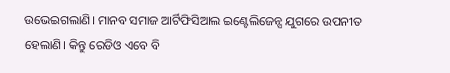ଉଭେଇଗଲାଣି। ମାନବ ସମାଜ ଆର୍ଟିଫିସିଆଲ ଇଣ୍ଟେଲିଜେନ୍ସ ଯୁଗରେ ଉପନୀତ ହେଲାଣି। କିନ୍ତୁ ରେଡିଓ ଏବେ ବି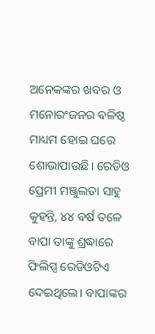ଅନେକଙ୍କର ଖବର ଓ ମନୋରଂଜନର ବଳିଷ୍ଠ ମାଧ୍ୟମ ହୋଇ ଘରେ ଶୋଭାପାଉଛି। ରେଡିଓ ପ୍ରେମୀ ମଞ୍ଜୁଲତା ସାହୁ କୁହନ୍ତି, ୪୪ ବର୍ଷ ତଳେ ବାପା ତାଙ୍କୁ ଶ୍ରଦ୍ଧାରେ ଫିଲିପ୍ସ ରେଡିଓଟିଏ ଦେଇଥିଲେ। ବାପାଙ୍କର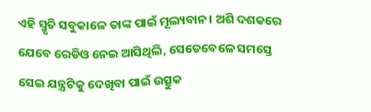ଏହି ସ୍ମୃତି ସବୁକାଳେ ତାଙ୍କ ପାଇଁ ମୂଲ୍ୟବାନ। ଅଶି ଦଶକରେ ଯେବେ ରେଡିଓ ନେଇ ଆସିଥିଲି, ସେତେବେଳେ ସମସ୍ତେ ସେଇ ଯନ୍ତ୍ରଟିକୁ ଦେଖିବା ପାଇଁ ଉତ୍ସୁକ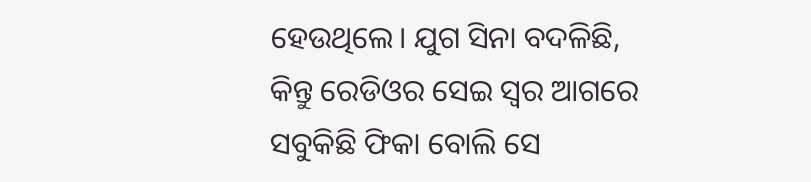ହେଉଥିଲେ। ଯୁଗ ସିନା ବଦଳିଛି, କିନ୍ତୁ ରେଡିଓର ସେଇ ସ୍ବର ଆଗରେ ସବୁକିଛି ଫିକା ବୋଲି ସେ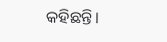କହିଛନ୍ତି।